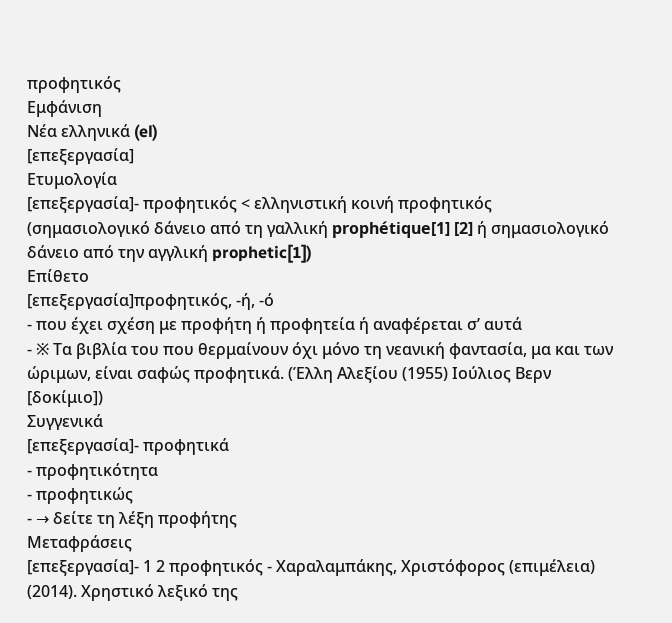προφητικός
Εμφάνιση
Νέα ελληνικά (el)
[επεξεργασία]
Ετυμολογία
[επεξεργασία]- προφητικός < ελληνιστική κοινή προφητικός (σημασιολογικό δάνειο από τη γαλλική prophétique[1] [2] ή σημασιολογικό δάνειο από την αγγλική prophetic[1])
Επίθετο
[επεξεργασία]προφητικός, -ή, -ό
- που έχει σχέση με προφήτη ή προφητεία ή αναφέρεται σ’ αυτά
- ※ Τα βιβλία του που θερμαίνουν όχι μόνο τη νεανική φαντασία, μα και των ώριμων, είναι σαφώς προφητικά. (Έλλη Αλεξίου (1955) Ιούλιος Βερν [δοκίμιο])
Συγγενικά
[επεξεργασία]- προφητικά
- προφητικότητα
- προφητικώς
- → δείτε τη λέξη προφήτης
Μεταφράσεις
[επεξεργασία]- 1 2 προφητικός - Χαραλαμπάκης, Χριστόφορος (επιμέλεια) (2014). Χρηστικό λεξικό της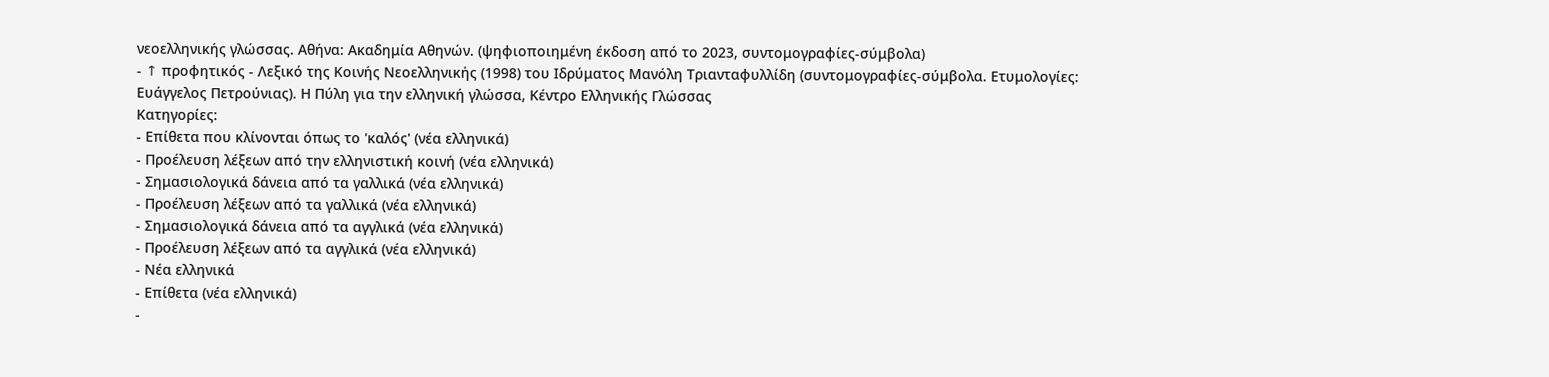νεοελληνικής γλώσσας. Αθήνα: Ακαδημία Αθηνών. (ψηφιοποιημένη έκδοση από το 2023, συντομογραφίες-σύμβολα)
- ↑ προφητικός - Λεξικό της Κοινής Νεοελληνικής (1998) του Ιδρύματος Μανόλη Τριανταφυλλίδη (συντομογραφίες-σύμβολα. Ετυμολογίες: Ευάγγελος Πετρούνιας). Η Πύλη για την ελληνική γλώσσα, Κέντρο Ελληνικής Γλώσσας
Κατηγορίες:
- Επίθετα που κλίνονται όπως το 'καλός' (νέα ελληνικά)
- Προέλευση λέξεων από την ελληνιστική κοινή (νέα ελληνικά)
- Σημασιολογικά δάνεια από τα γαλλικά (νέα ελληνικά)
- Προέλευση λέξεων από τα γαλλικά (νέα ελληνικά)
- Σημασιολογικά δάνεια από τα αγγλικά (νέα ελληνικά)
- Προέλευση λέξεων από τα αγγλικά (νέα ελληνικά)
- Νέα ελληνικά
- Επίθετα (νέα ελληνικά)
-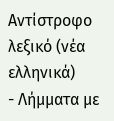Αντίστροφο λεξικό (νέα ελληνικά)
- Λήμματα με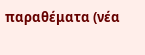παραθέματα (νέα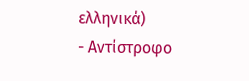ελληνικά)
- Αντίστροφο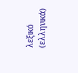λεξικό (ελληνικά)